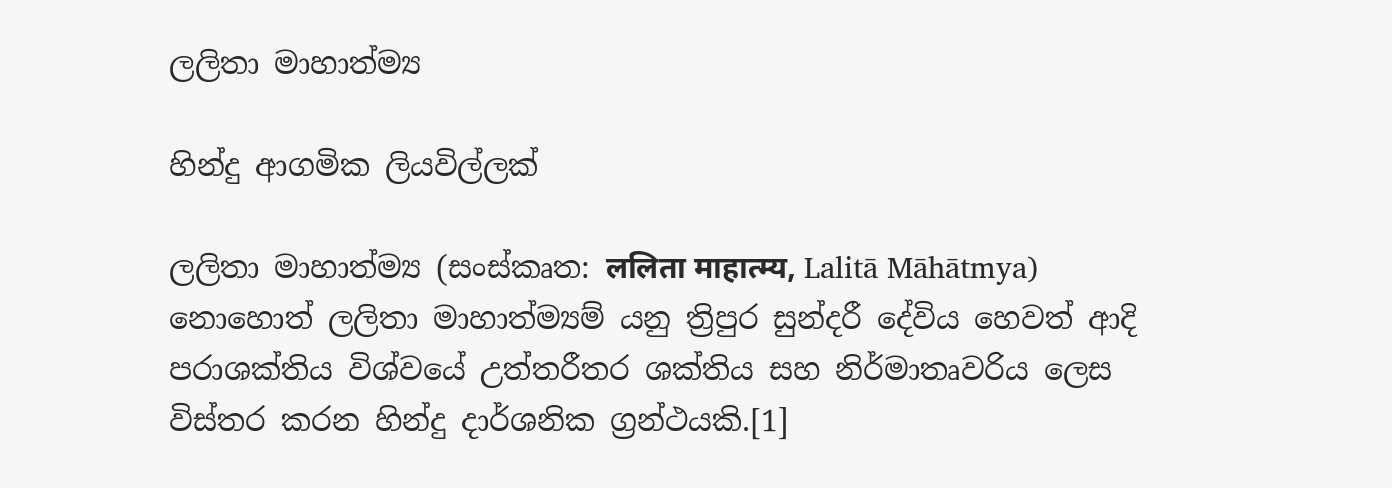ලලිතා මාහාත්ම්‍ය

හින්දු ආගමික ලියවිල්ලක්

ලලිතා මාහාත්ම්‍ය (සංස්කෘත: ललिता माहात्म्य, Lalitā Māhātmya) නොහොත් ලලිතා මාහාත්ම්‍යම් යනු ත්‍රිපුර සුන්දරී දේවිය හෙවත් ආදි පරාශක්තිය විශ්වයේ උත්තරීතර ශක්තිය සහ නිර්මාතෘවරිය ලෙස විස්තර කරන හින්දු දාර්ශනික ග්‍රන්ථයකි.[1]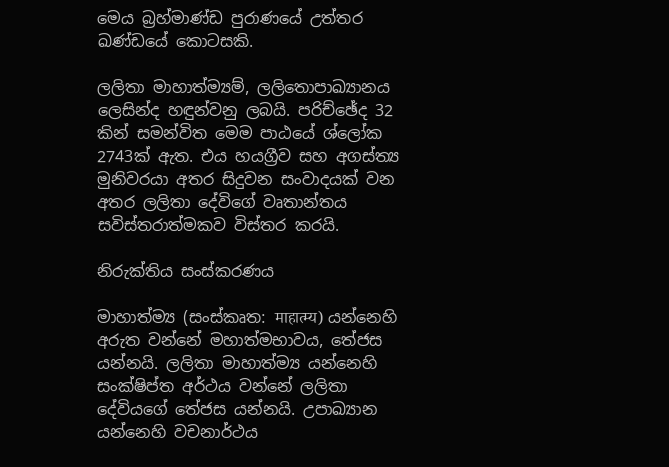මෙය බ්‍රහ්මාණ්ඩ පුරාණයේ උත්තර ඛණ්ඩයේ කොටසකි.

ලලිතා මාහාත්ම්‍යම්, ලලිතොපාඛ්‍යානය ලෙසින්ද හඳුන්වනු ලබයි. පරිච්ඡේද 32 කින් සමන්විත මෙම පාඨයේ ශ්ලෝක 2743ක් ඇත. එය හයග්‍රීව සහ අගස්ත්‍ය මුනිවරයා අතර සිදුවන සංවාදයක් වන අතර ලලිතා දේවිගේ වෘතාන්තය සවිස්තරාත්මකව විස්තර කරයි.

නිරුක්තිය සංස්කරණය

මාහාත්ම්‍ය (සංස්කෘත: माहात्म्य) යන්නෙහි අරුත වන්නේ මහාත්මභාවය, තේජස යන්නයි. ලලිතා මාහාත්ම්‍ය යන්නෙහි සංක්ෂිප්ත අර්ථය වන්නේ ලලිතා දේවියගේ තේජස යන්නයි. උපාඛ්‍යාන යන්නෙහි වචනාර්ථය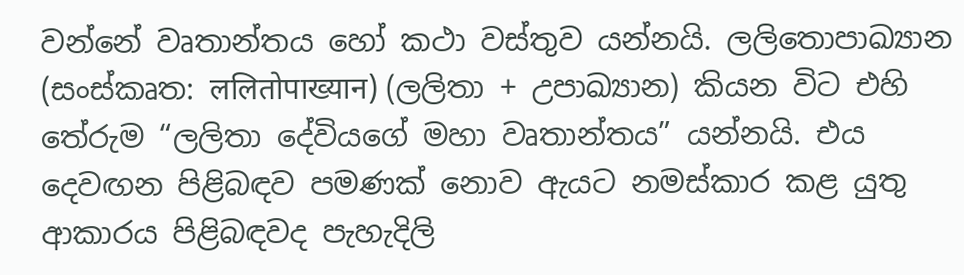වන්නේ වෘතාන්තය හෝ කථා වස්තුව යන්නයි. ලලිතොපාඛ්‍යාන (සංස්කෘත: ललितोपाख्यान) (ලලිතා + උපාඛ්‍යාන) කියන විට එහි තේරුම “ලලිතා දේවියගේ මහා වෘතාන්තය” යන්නයි. එය දෙවඟන පිළිබඳව පමණක් නොව ඇයට නමස්කාර කළ යුතු ආකාරය පිළිබඳවද පැහැදිලි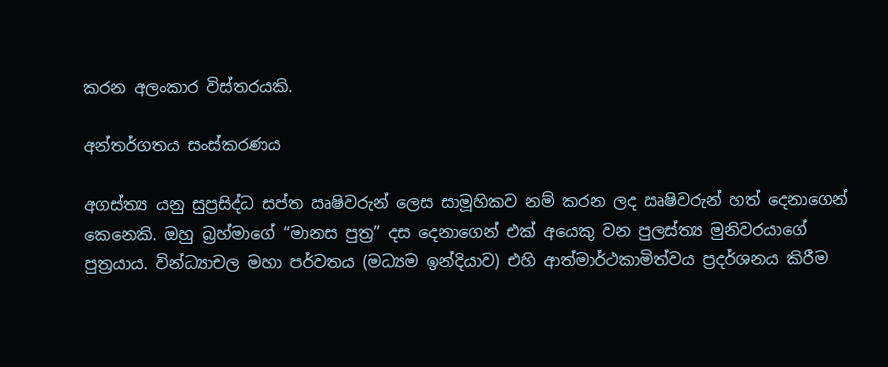කරන අලංකාර විස්තරයකි.

අන්තර්ගතය සංස්කරණය

අගස්ත්‍ය යනු සුප්‍රසිද්ධ සප්ත ඍෂිවරුන් ලෙස සාමූහිකව නම් කරන ලද ඍෂිවරුන් හත් දෙනාගෙන් කෙනෙකි. ඔහු බ්‍රහ්මාගේ “මානස පුත්‍ර” දස දෙනාගෙන් එක් අයෙකු වන පුලස්ත්‍ය මුනිවරයාගේ පුත්‍රයාය. වින්ධ්‍යාචල මහා පර්වතය (මධ්‍යම ඉන්දියාව) එහි ආත්මාර්ථකාමිත්වය ප්‍රදර්ශනය කිරීම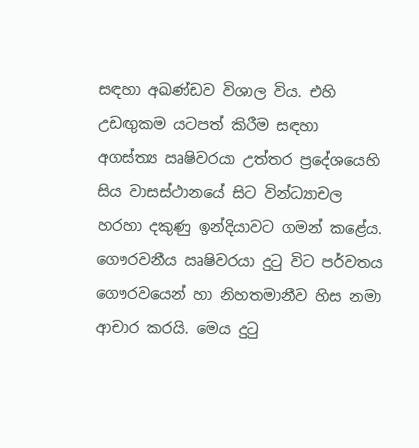සඳහා අඛණ්ඩව විශාල විය. එහි උඩඟුකම යටපත් කිරීම සඳහා අගස්ත්‍ය ඍෂිවරයා උත්තර ප්‍රදේශයෙහි සිය වාසස්ථානයේ සිට වින්ධ්‍යාචල හරහා දකුණු ඉන්දියාවට ගමන් කළේය. ගෞරවනීය ඍෂිවරයා දුටු විට පර්වතය ගෞරවයෙන් හා නිහතමානීව හිස නමා ආචාර කරයි. මෙය දුටු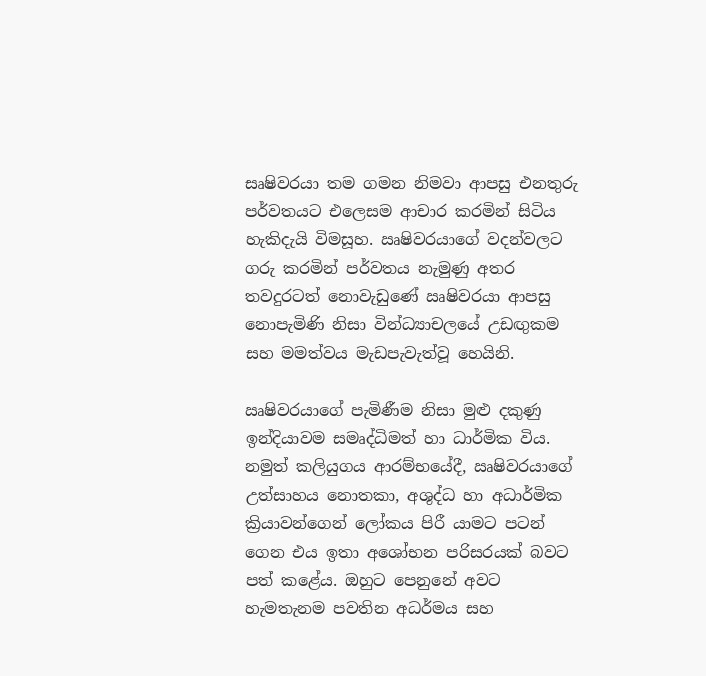සෘෂිවරයා තම ගමන නිමවා ආපසු එනතුරු පර්වතයට එලෙසම ආචාර කරමින් සිටිය හැකිදැයි විමසූහ. ඍෂිවරයාගේ වදන්වලට ගරු කරමින් පර්වතය නැමුණු අතර තවදුරටත් නොවැඩුණේ ඍෂිවරයා ආපසු නොපැමිණි නිසා වින්ධ්‍යාචලයේ උඩඟුකම සහ මමත්වය මැඩපැවැත්වූ හෙයිනි.

ඍෂිවරයාගේ පැමිණීම නිසා මුළු දකුණු ඉන්දියාවම සමෘද්ධිමත් හා ධාර්මික විය. නමුත් කලියුගය ආරම්භයේදී, ඍෂිවරයාගේ උත්සාහය නොතකා, අශුද්ධ හා අධාර්මික ක්‍රියාවන්ගෙන් ලෝකය පිරී යාමට පටන් ගෙන එය ඉතා අශෝභන පරිසරයක් බවට පත් කළේය. ඔහුට පෙනුනේ අවට හැමතැනම පවතින අධර්මය සහ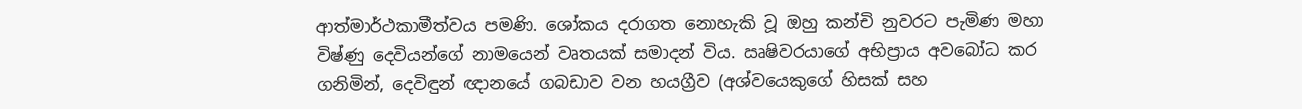ආත්මාර්ථකාමීත්වය පමණි. ශෝකය දරාගත නොහැකි වූ ඔහු කන්චි නුවරට පැමිණ මහා විෂ්ණු දෙවියන්ගේ නාමයෙන් වෘතයක් සමාදන් විය. ඍෂිවරයාගේ අභිප්‍රාය අවබෝධ කර ගනිමින්, දෙවිඳුන් ඥානයේ ගබඩාව වන හයග්‍රීව (අශ්වයෙකුගේ හිසක් සහ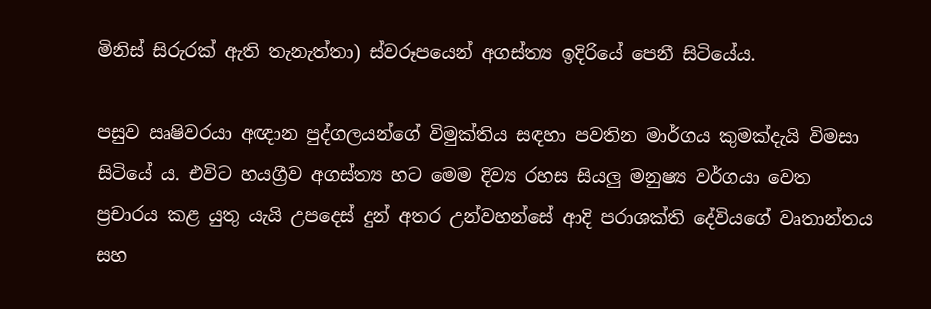මිනිස් සිරුරක් ඇති තැනැත්තා) ස්වරූපයෙන් අගස්ත්‍ය ඉදිරියේ පෙනී සිටියේය.

පසුව ඍෂිවරයා අඥාන පුද්ගලයන්ගේ විමුක්තිය සඳහා පවතින මාර්ගය කුමක්දැයි විමසා සිටියේ ය. එවිට හයග්‍රීව අගස්ත්‍ය හට මෙම දිව්‍ය රහස සියලු මනුෂ්‍ය වර්ගයා වෙත ප්‍රචාරය කළ යුතු යැයි උපදෙස් දුන් අතර උන්වහන්සේ ආදි පරාශක්ති දේවියගේ වෘතාන්තය සහ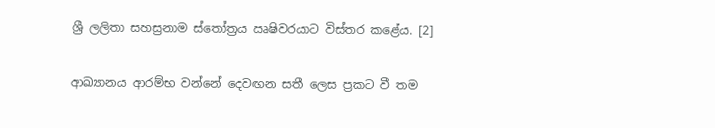ශ්‍රී ලලිතා සහස්‍රනාම ස්තෝත්‍රය ඍෂිවරයාට විස්තර කළේය. [2]

ආඛ්‍යානය ආරම්භ වන්නේ දෙවඟන සතී ලෙස ප්‍රකට වී තම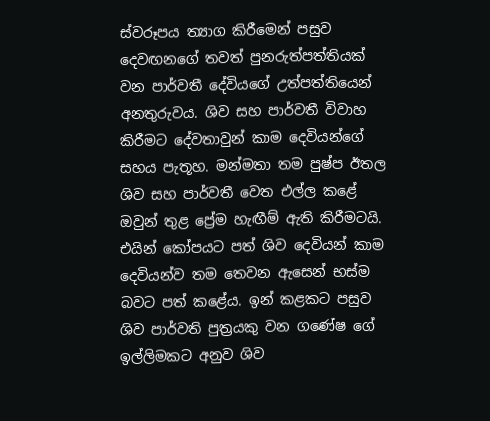ස්වරූපය ත්‍යාග කිරීමෙන් පසුව දෙවඟනගේ තවත් පුනරුත්පත්තියක් වන පාර්වතී දේවියගේ උත්පත්තියෙන් අනතුරුවය. ශිව සහ පාර්වතී විවාහ කිරීමට දේවතාවුන් කාම දෙවියන්ගේ සහය පැතූහ. මන්මතා තම පුෂ්ප ඊතල ශිව සහ පාර්වතී වෙත එල්ල කළේ ඔවුන් තුළ ප්‍රේම හැඟීම් ඇති කිරීමටයි. එයින් කෝපයට පත් ශිව දෙවියන් කාම දෙවියන්ව තම තෙවන ඇසෙන් භස්ම බවට පත් කළේය. ඉන් කළකට පසුව ශිව පාර්වති පුත්‍රයකු වන ගණේෂ ගේ ඉල්ලිමකට අනුව ශිව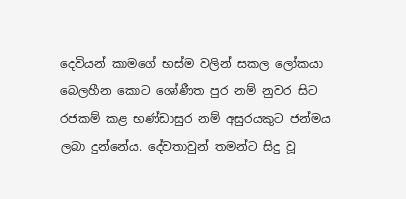දෙවියන් කාමගේ භස්ම වලින් සකල ලෝකයා බෙලහීන කොට ශෝණීත පුර නම් නුවර සිට රජකම් කළ භණ්ඩාසුර නම් අසුරයකුට ජන්මය ලබා දුන්නේය. දේවතාවුන් තමන්ට සිදු වූ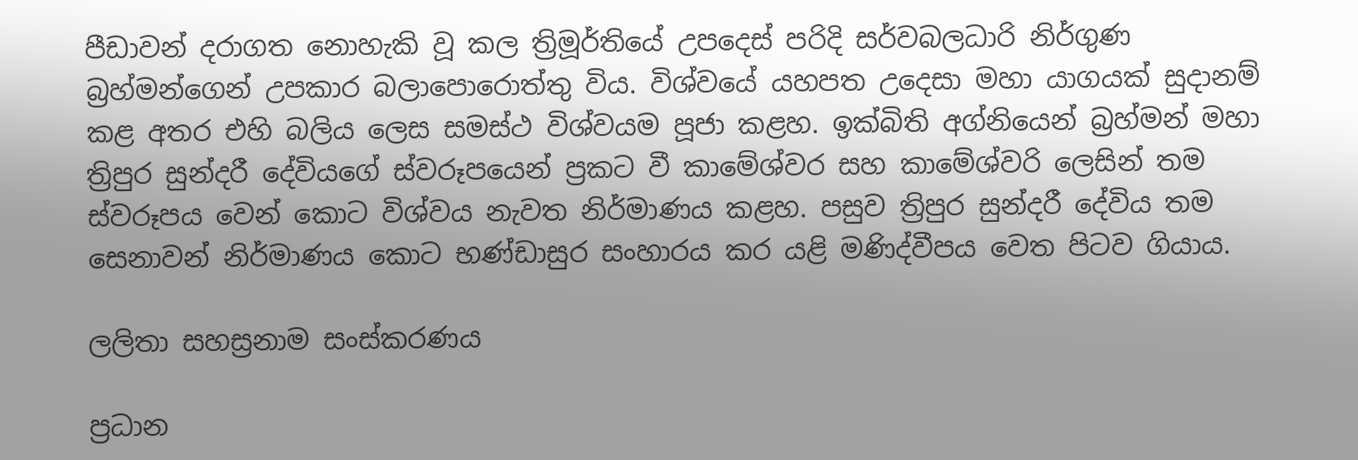පීඩාවන් දරාගත නොහැකි වූ කල ත්‍රිමූර්තියේ උපදෙස් පරිදි සර්වබලධාරි නිර්ගුණ බ්‍රහ්මන්ගෙන් උපකාර බලාපොරොත්තු විය. විශ්වයේ යහපත උදෙසා මහා යාගයක් සුදානම් කළ අතර එහි බලිය ලෙස සමස්ථ විශ්වයම පූජා කළහ. ඉක්බිති අග්නියෙන් බ්‍රහ්මන් මහා ත්‍රිපුර සුන්දරී දේවියගේ ස්වරූපයෙන් ප්‍රකට වී කාමේශ්වර සහ කාමේශ්වරි ලෙසින් තම ස්වරූපය වෙන් කොට විශ්වය නැවත නිර්මාණය කළහ. පසුව ත්‍රිපුර සුන්දරී දේවිය තම සෙනාවන් නිර්මාණය කොට භණ්ඩාසුර සංහාරය කර යළි මණිද්වීපය වෙත පිටව ගියාය.

ලලිතා සහස්‍රනාම සංස්කරණය

ප්‍රධාන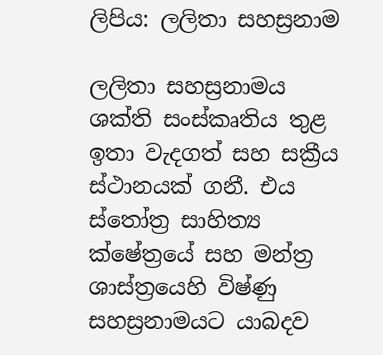ලිපිය: ලලිතා සහස්‍රනාම

ලලිතා සහස්‍රනාමය ශක්ති සංස්කෘතිය තුළ ඉතා වැදගත් සහ සක්‍රීය ස්ථානයක් ගනී. එය ස්තෝත්‍ර සාහිත්‍ය ක්ෂේත්‍රයේ සහ මන්ත්‍ර ශාස්ත්‍රයෙහි විෂ්ණු සහස්‍රනාමයට යාබදව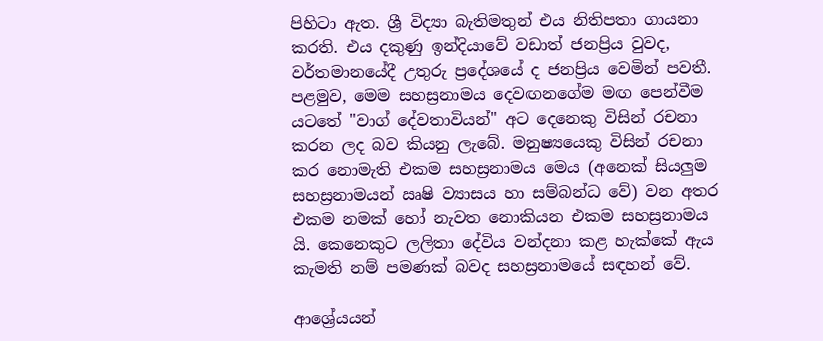පිහිටා ඇත. ශ්‍රී විද්‍යා බැතිමතුන් එය නිතිපතා ගායනා කරති. එය දකුණු ඉන්දියාවේ වඩාත් ජනප්‍රිය වුවද, වර්තමානයේදී උතුරු ප්‍රදේශයේ ද ජනප්‍රිය වෙමින් පවතී. පළමුව, මෙම සහස්‍රනාමය දෙවඟනගේම මඟ පෙන්වීම යටතේ "වාග් දේවතාවියන්" අට දෙනෙකු විසින් රචනා කරන ලද බව කියනු ලැබේ. මනුෂ්‍යයෙකු විසින් රචනා කර නොමැති එකම සහස්‍රනාමය මෙය (අනෙක් සියලුම සහස්‍රනාමයන් ඍෂි ව්‍යාසය හා සම්බන්ධ වේ) වන අතර එකම නමක් හෝ නැවත නොකියන එකම සහස්‍රනාමය යි. කෙනෙකුට ලලිතා දේවිය වන්දනා කළ හැක්කේ ඇය කැමති නම් පමණක් බවද සහස්‍රනාමයේ සඳහන් වේ.

ආශ්‍රේයයන්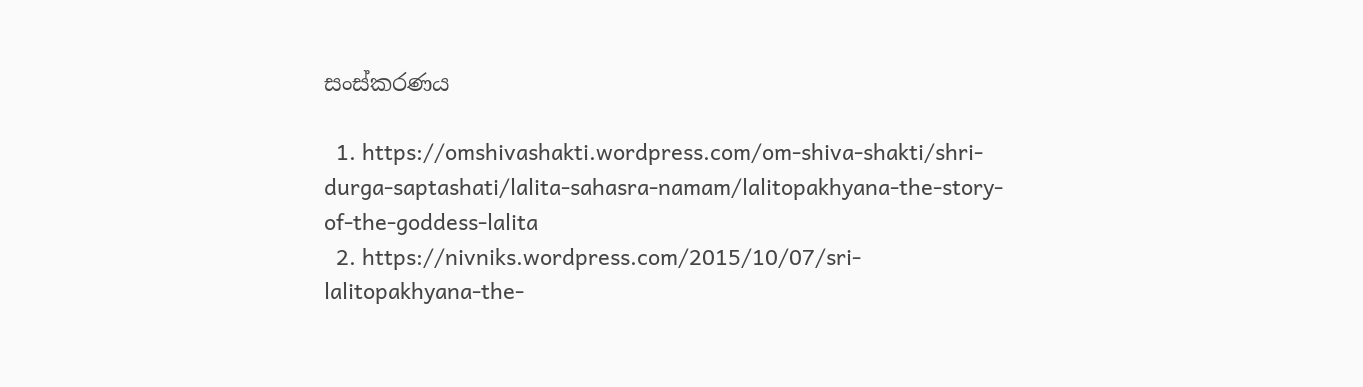සංස්කරණය

  1. https://omshivashakti.wordpress.com/om-shiva-shakti/shri-durga-saptashati/lalita-sahasra-namam/lalitopakhyana-the-story-of-the-goddess-lalita
  2. https://nivniks.wordpress.com/2015/10/07/sri-lalitopakhyana-the-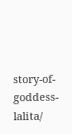story-of-goddess-lalita/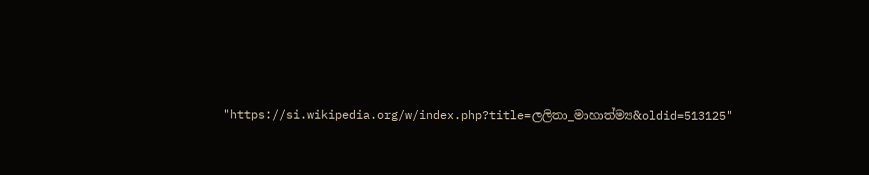"https://si.wikipedia.org/w/index.php?title=ලලිතා_මාහාත්ම්‍ය&oldid=513125"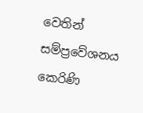වෙතින් සම්ප්‍රවේශනය කෙරිණි